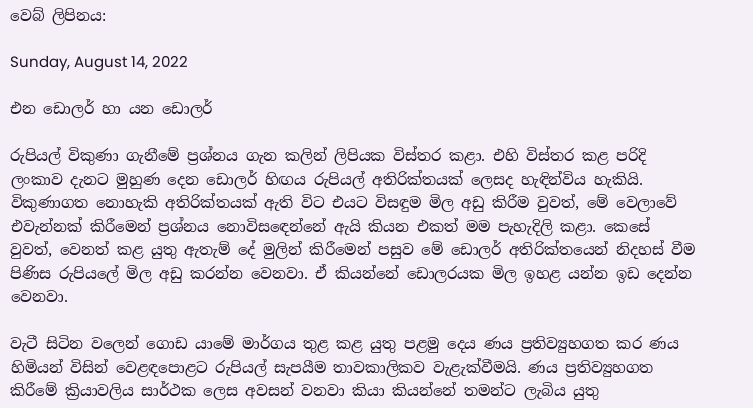වෙබ් ලිපිනය:

Sunday, August 14, 2022

එන ඩොලර් හා යන ඩොලර්

රුපියල් විකුණා ගැනීමේ ප්‍රශ්නය ගැන කලින් ලිපියක විස්තර කළා. එහි විස්තර කළ පරිදි ලංකාව දැනට මුහුණ දෙන ඩොලර් හිඟය රුපියල් අතිරික්තයක් ලෙසද හැඳින්විය හැකියි. විකුණාගත නොහැකි අතිරික්තයක් ඇති විට එයට විසඳුම මිල අඩු කිරීම වුවත්, මේ වෙලාවේ එවැන්නක් කිරීමෙන් ප්‍රශ්නය නොවිසඳෙන්නේ ඇයි කියන එකත් මම පැහැදිලි කළා. කෙසේ වුවත්, වෙනත් කළ යුතු ඇතැම් දේ මුලින් කිරීමෙන් පසුව මේ ඩොලර් අතිරික්තයෙන් නිදහස් වීම පිණිස රුපියලේ මිල අඩු කරන්න වෙනවා. ඒ කියන්නේ ඩොලරයක මිල ඉහළ යන්න ඉඩ දෙන්න වෙනවා.

වැටී සිටින වලෙන් ගොඩ යාමේ මාර්ගය තුළ කළ යුතු පළමු දෙය ණය ප්‍රතිව්‍යුහගත කර ණය හිමියන් විසින් වෙළඳපොළට රුපියල් සැපයීම තාවකාලිකව වැළැක්වීමයි. ණය ප්‍රතිව්‍යුහගත කිරීමේ ක්‍රියාවලිය සාර්ථක ලෙස අවසන් වනවා කියා කියන්නේ තමන්ට ලැබිය යුතු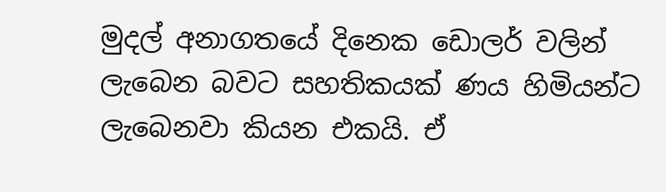මුදල් අනාගතයේ දිනෙක ඩොලර් වලින් ලැබෙන බවට සහතිකයක් ණය හිමියන්ට ලැබෙනවා කියන එකයි. ඒ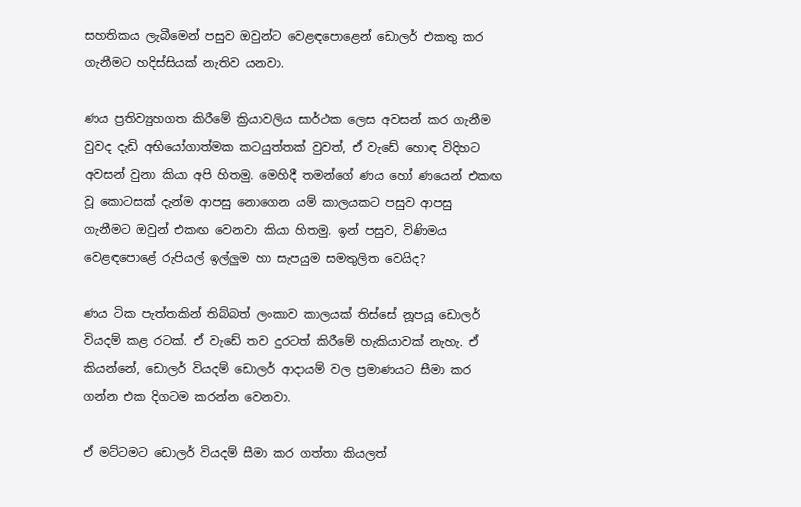සහතිකය ලැබීමෙන් පසුව ඔවුන්ට වෙළඳපොළෙන් ඩොලර් එකතු කර ගැනීමට හදිස්සියක් නැතිව යනවා.

ණය ප්‍රතිව්‍යුහගත කිරීමේ ක්‍රියාවලිය සාර්ථක ලෙස අවසන් කර ගැනීම වුවද දැඩි අභියෝගාත්මක කටයුත්තක් වුවත්, ඒ වැඩේ හොඳ විදිහට අවසන් වුනා කියා අපි හිතමු. මෙහිදී තමන්ගේ ණය හෝ ණයෙන් එකඟ වූ කොටසක් දැන්ම ආපසු නොගෙන යම් කාලයකට පසුව ආපසු ගැනීමට ඔවුන් එකඟ වෙනවා කියා හිතමු. ඉන් පසුව, විණිමය වෙළඳපොළේ රුපියල් ඉල්ලුම හා සැපයුම සමතුලිත වෙයිද?

ණය ටික පැත්තකින් තිබ්බත් ලංකාව කාලයක් තිස්සේ නූපයූ ඩොලර් වියදම් කළ රටක්. ඒ වැඩේ තව දුරටත් කිරීමේ හැකියාවක් නැහැ. ඒ කියන්නේ, ඩොලර් වියදම් ඩොලර් ආදායම් වල ප්‍රමාණයට සීමා කර ගන්න එක දිගටම කරන්න වෙනවා.

ඒ මට්ටමට ඩොලර් වියදම් සීමා කර ගත්තා කියලත්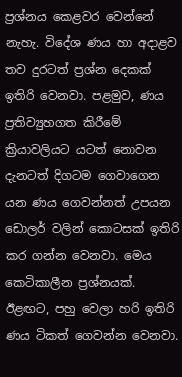ප්‍රශ්නය කෙළවර වෙන්නේ නැහැ. විදේශ ණය හා අදාළව තව දුරටත් ප්‍රශ්න දෙකක් ඉතිරි වෙනවා. පළමුව, ණය ප්‍රතිව්‍යුහගත කිරීමේ ක්‍රියාවලියට යටත් නොවන දැනටත් දිගටම ගෙවාගෙන යන ණය ගෙවන්නත් උපයන ඩොලර් වලින් කොටසක් ඉතිරි කර ගන්න වෙනවා. මෙය කෙටිකාලීන ප්‍රශ්නයක්. ඊළඟට, පහු වෙලා හරි ඉතිරි ණය ටිකත් ගෙවන්න වෙනවා.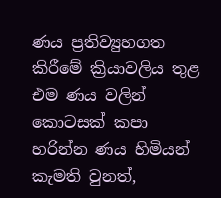ණය ප්‍රතිව්‍යුහගත කිරීමේ ක්‍රියාවලිය තුළ එම ණය වලින් කොටසක් කපා හරින්න ණය හිමියන් කැමති වුනත්,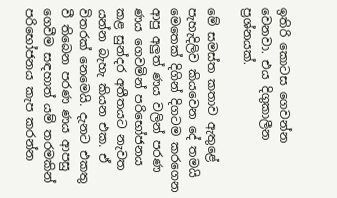ඉතිරි කොටස ගෙවන්න වෙනවා. එය දිගුකාලීන ප්‍රශ්නයක්.

මේ සමස්ත කතාව ඇතුළේ පැහැදිලිව කියවෙන දේ තමයි මෙතෙක් දිගින් දිගටම කරගෙන ආපු අලුත් ණය වලින් පරණ ණය ගෙවමින් පරිභෝජනය කළ සුන්දර අතීතයට නැවත යන්න බැහැ කියන එක. ඒ විතරක් නෙමෙයි. දැනට එකතු වී තිබෙන පරණ ණය ආපසු ගෙවීම සඳහාත් යම් තරමකින් පරිභෝජනය කැප කරන්න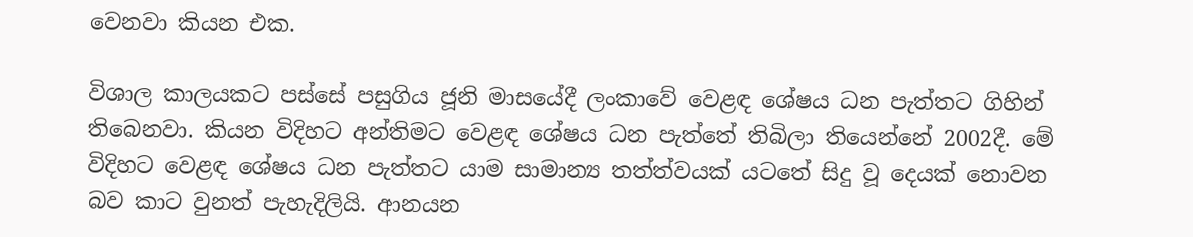වෙනවා කියන එක.

විශාල කාලයකට පස්සේ පසුගිය ජූනි මාසයේදී ලංකාවේ වෙළඳ ශේෂය ධන පැත්තට ගිහින් තිබෙනවා. කියන විදිහට අන්තිමට වෙළඳ ශේෂය ධන පැත්තේ තිබිලා තියෙන්නේ 2002දී. මේ විදිහට වෙළඳ ශේෂය ධන පැත්තට යාම සාමාන්‍ය තත්ත්වයක් යටතේ සිදු වූ දෙයක් නොවන බව කාට වුනත් පැහැදිලියි. ආනයන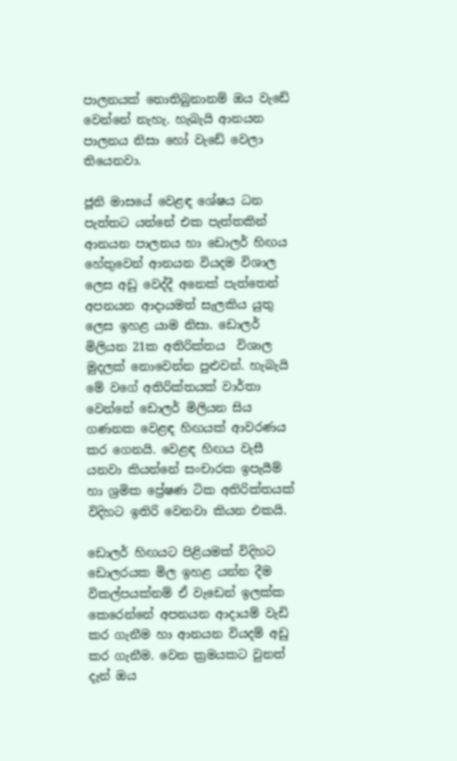පාලනයක් නොතිබුනානම් ඔය වැඩේ වෙන්නේ නැහැ. හැබැයි ආනයන පාලනය නිසා හෝ වැඩේ වෙලා තියෙනවා.

ජූනි මාසයේ වෙළඳ ශේෂය ධන පැත්තට යන්නේ එක පැත්තකින් ආනයන පාලනය හා ඩොලර් හිඟය හේතුවෙන් ආනයන වියදම විශාල ලෙස අඩු වෙද්දී අනෙක් පැත්තෙන් අපනයන ආදායමත් සැලකිය යුතු ලෙස ඉහළ යාම නිසා. ඩොලර් මිලියන 21ක අතිරික්තය  විශාල මුදලක් නොවෙන්න පුළුවන්. හැබැයි මේ වගේ අතිරික්තයක් වාර්තා වෙන්නේ ඩොලර් මිලියන සිය ගණනක වෙළඳ හිඟයක් ආවරණය කර ගෙනයි. වෙළඳ හිඟය වැසී යනවා කියන්නේ සංචාරක ඉපැයීම් හා ශ්‍රමික ප්‍රේෂණ ටික අතිරික්තයක් විදිහට ඉතිරි වෙනවා කියන එකයි.

ඩොලර් හිඟයට පිළියමක් විදිහට ඩොලරයක මිල ඉහළ යන්න දීම විකල්පයක්නම් ඒ වැඩෙන් ඉලක්ක කෙරෙන්නේ අපනයන ආදායම් වැඩි කර ගැනීම හා ආනයන වියදම් අඩු කර ගැනීම. වෙන ක්‍රමයකට වුනත් දැන් ඔය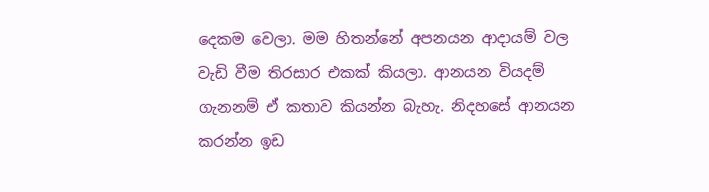දෙකම වෙලා. මම හිතන්නේ අපනයන ආදායම් වල වැඩි වීම තිරසාර එකක් කියලා. ආනයන වියදම් ගැනනම් ඒ කතාව කියන්න බැහැ. නිදහසේ ආනයන කරන්න ඉඩ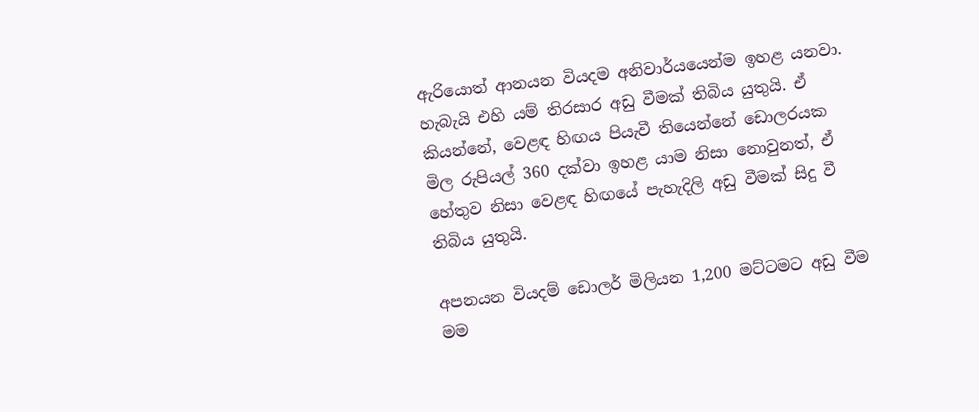ඇරියොත් ආනයන වියදම අනිවාර්යයෙන්ම ඉහළ යනවා. හැබැයි එහි යම් තිරසාර අඩු වීමක් තිබිය යුතුයි. ඒ කියන්නේ, වෙළඳ හිඟය පියැවී තියෙන්නේ ඩොලරයක මිල රුපියල් 360 දක්වා ඉහළ යාම නිසා නොවුනත්, ඒ හේතුව නිසා වෙළඳ හිඟයේ පැහැදිලි අඩු වීමක් සිදු වී තිබිය යුතුයි.

අපනයන වියදම් ඩොලර් මිලියන 1,200 මට්ටමට අඩු වීම මම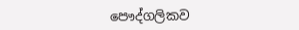පෞද්ගලිකව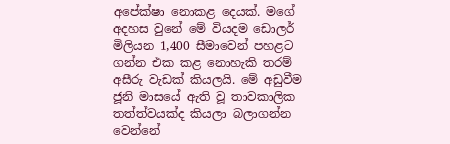අපේක්ෂා නොකළ දෙයක්. මගේ අදහස වුනේ මේ වියදම ඩොලර් මිලියන 1,400 සීමාවෙන් පහළට ගන්න එක කළ නොහැකි තරම් අසීරු වැඩක් කියලයි. මේ අඩුවීම ජූනි මාසයේ ඇති වූ තාවකාලික තත්ත්වයක්ද කියලා බලාගන්න වෙන්නේ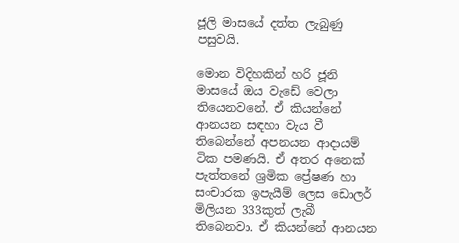ජූලි මාසයේ දත්ත ලැබුණු පසුවයි.

මොන විදිහකින් හරි ජූනි මාසයේ ඔය වැඩේ වෙලා තියෙනවනේ. ඒ කියන්නේ ආනයන සඳහා වැය වී තිබෙන්නේ අපනයන ආදායම් ටික පමණයි. ඒ අතර අනෙක් පැත්තනේ ශ්‍රමික ප්‍රේෂණ හා සංචාරක ඉපැයීම් ලෙස ඩොලර් මිලියන 333කුත් ලැබී තිබෙනවා. ඒ කියන්නේ ආනයන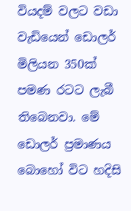වියදම් වලට වඩා වැඩියෙන් ඩොලර් මිලියන 350ක් පමණ රටට ලැබී තිබෙනවා. මේ ඩොලර් ප්‍රමාණය බොහෝ විට හදිසි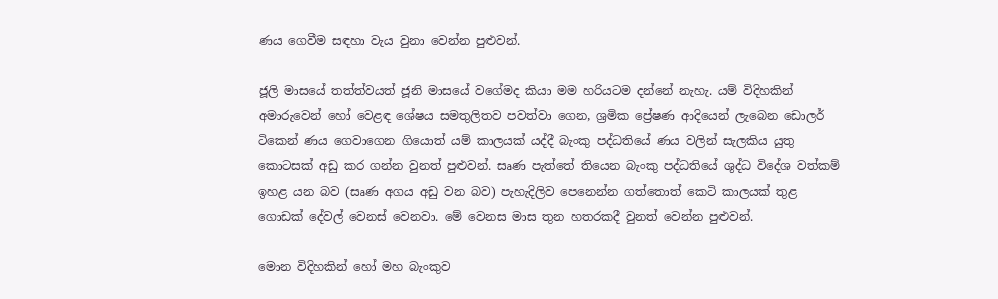ණය ගෙවීම සඳහා වැය වුනා වෙන්න පුළුවන්.

ජූලි මාසයේ තත්ත්වයත් ජූනි මාසයේ වගේමද කියා මම හරියටම දන්නේ නැහැ. යම් විදිහකින් අමාරුවෙන් හෝ වෙළඳ ශේෂය සමතුලිතව පවත්වා ගෙන, ශ්‍රමික ප්‍රේෂණ ආදියෙන් ලැබෙන ඩොලර් ටිකෙන් ණය ගෙවාගෙන ගියොත් යම් කාලයක් යද්දී බැංකු පද්ධතියේ ණය වලින් සැලකිය යුතු කොටසක් අඩු කර ගන්න වුනත් පුළුවන්. සෘණ පැත්තේ තියෙන බැංකු පද්ධතියේ ශුද්ධ විදේශ වත්කම් ඉහළ යන බව (සෘණ අගය අඩු වන බව) පැහැදිලිව පෙනෙන්න ගත්තොත් කෙටි කාලයක් තුළ ගොඩක් දේවල් වෙනස් වෙනවා. මේ වෙනස මාස තුන හතරකදී වුනත් වෙන්න පුළුවන්.

මොන විදිහකින් හෝ මහ බැංකුව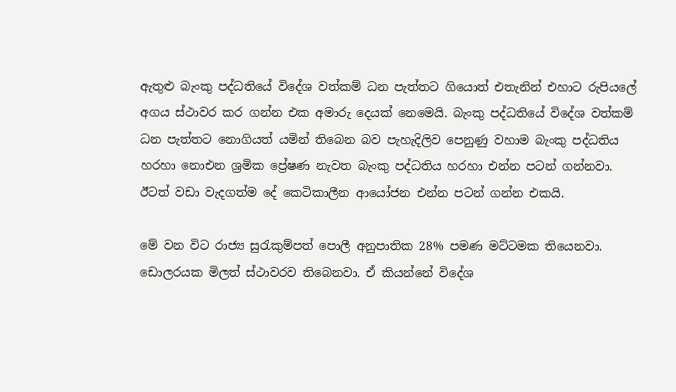ඇතුළු බැංකු පද්ධතියේ විදේශ වත්කම් ධන පැත්තට ගියොත් එතැනින් එහාට රුපියලේ අගය ස්ථාවර කර ගන්න එක අමාරු දෙයක් නෙමෙයි. බැංකු පද්ධතියේ විදේශ වත්කම් ධන පැත්තට නොගියත් යමින් තිබෙන බව පැහැදිලිව පෙනුණු වහාම බැංකු පද්ධතිය හරහා නොඑන ශ්‍රමික ප්‍රේෂණ නැවත බැංකු පද්ධතිය හරහා එන්න පටන් ගන්නවා. ඊටත් වඩා වැදගත්ම දේ කෙටිකාලීන ආයෝජන එන්න පටන් ගන්න එකයි.

මේ වන විට රාජ්‍ය සුරැකුම්පත් පොලී අනුපාතික 28% පමණ මට්ටමක තියෙනවා. ඩොලරයක මිලත් ස්ථාවරව තිබෙනවා. ඒ කියන්නේ විදේශ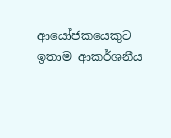ආයෝජකයෙකුට ඉතාම ආකර්ශනීය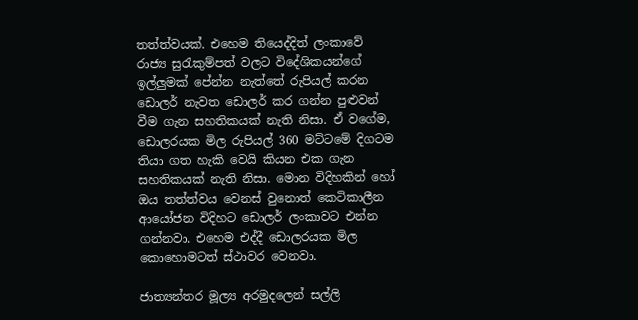තත්ත්වයක්. එහෙම තියෙද්දිත් ලංකාවේ රාජ්‍ය සුරැකුම්පත් වලට විදේශිකයන්ගේ ඉල්ලුමක් පේන්න නැත්තේ රුපියල් කරන ඩොලර් නැවත ඩොලර් කර ගන්න පුළුවන් වීම ගැන සහතිකයක් නැති නිසා. ඒ වගේම, ඩොලරයක මිල රුපියල් 360 මට්ටමේ දිගටම තියා ගත හැකි වෙයි කියන එක ගැන සහතිකයක් නැති නිසා. මොන විදිහකින් හෝ ඔය තත්ත්වය වෙනස් වුනොත් කෙටිකාලීන ආයෝජන විදිහට ඩොලර් ලංකාවට එන්න ගන්නවා. එහෙම එද්දී ඩොලරයක මිල කොහොමටත් ස්ථාවර වෙනවා.

ජාත්‍යන්තර මූල්‍ය අරමුදලෙන් සල්ලි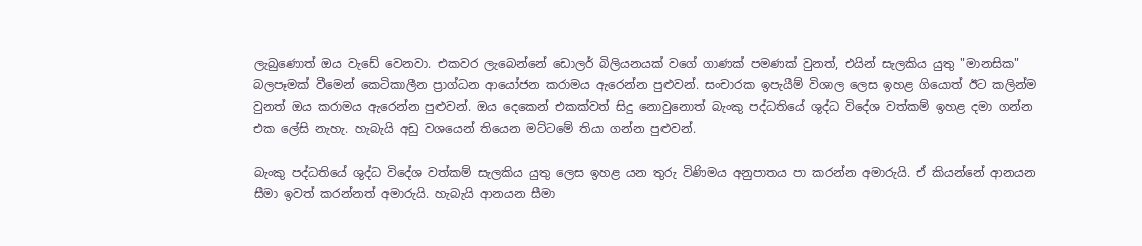ලැබුණොත් ඔය වැඩේ වෙනවා. එකවර ලැබෙන්නේ ඩොලර් බිලියනයක් වගේ ගාණක් පමණක් වුනත්, එයින් සැලකිය යුතු "මානසික" බලපෑමක් වීමෙන් කෙටිකාලීන ප්‍රාග්ධන ආයෝජන කරාමය ඇරෙන්න පුළුවන්. සංචාරක ඉපැයීම් විශාල ලෙස ඉහළ ගියොත් ඊට කලින්ම වුනත් ඔය කරාමය ඇරෙන්න පුළුවන්. ඔය දෙකෙන් එකක්වත් සිදු නොවුනොත් බැංකු පද්ධතියේ ශුද්ධ විදේශ වත්කම් ඉහළ දමා ගන්න එක ලේසි නැහැ. හැබැයි අඩු වශයෙන් තියෙන මට්ටමේ තියා ගන්න පුළුවන්.

බැංකු පද්ධතියේ ශුද්ධ විදේශ වත්කම් සැලකිය යුතු ලෙස ඉහළ යන තුරු විණිමය අනුපාතය පා කරන්න අමාරුයි. ඒ කියන්නේ ආනයන සීමා ඉවත් කරන්නත් අමාරුයි. හැබැයි ආනයන සීමා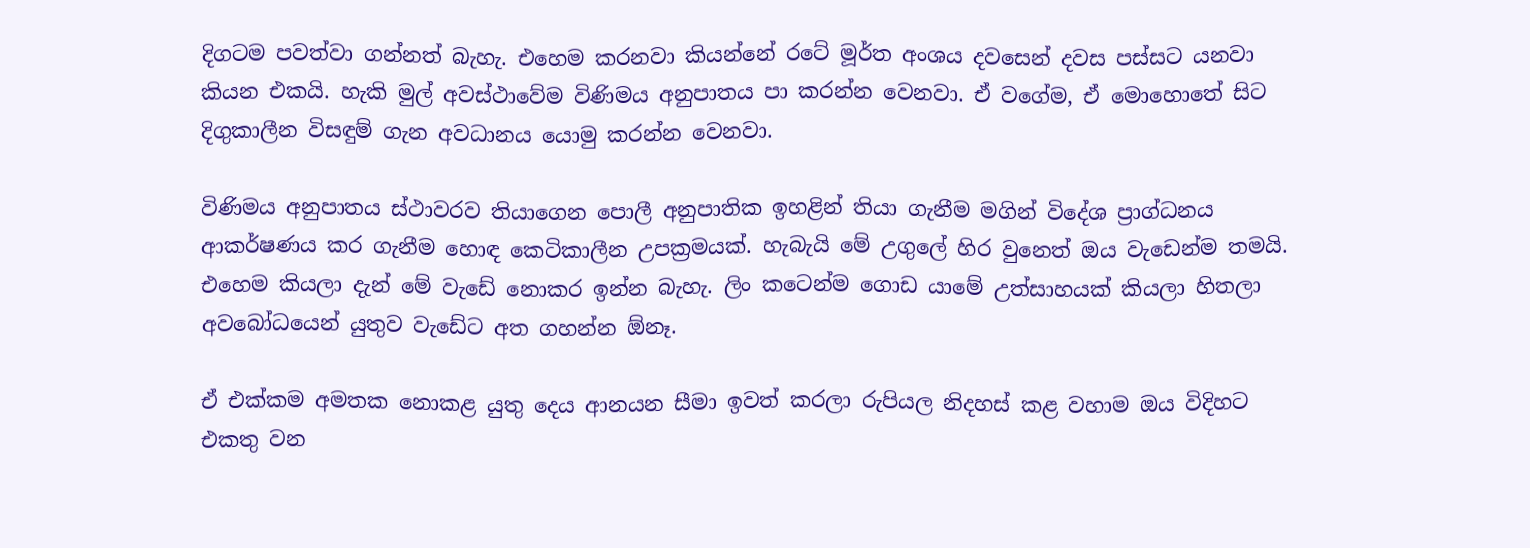දිගටම පවත්වා ගන්නත් බැහැ. එහෙම කරනවා කියන්නේ රටේ මූර්ත අංශය දවසෙන් දවස පස්සට යනවා කියන එකයි. හැකි මුල් අවස්ථාවේම විණිමය අනුපාතය පා කරන්න වෙනවා. ඒ වගේම, ඒ මොහොතේ සිට දිගුකාලීන විසඳුම් ගැන අවධානය යොමු කරන්න වෙනවා.

විණිමය අනුපාතය ස්ථාවරව තියාගෙන පොලී අනුපාතික ඉහළින් තියා ගැනීම මගින් විදේශ ප්‍රාග්ධනය ආකර්ෂණය කර ගැනීම හොඳ කෙටිකාලීන උපක්‍රමයක්. හැබැයි මේ උගුලේ හිර වුනෙත් ඔය වැඩෙන්ම තමයි. එහෙම කියලා දැන් මේ වැඩේ නොකර ඉන්න බැහැ. ලිං කටෙන්ම ගොඩ යාමේ උත්සාහයක් කියලා හිතලා අවබෝධයෙන් යුතුව වැඩේට අත ගහන්න ඕනෑ.

ඒ එක්කම අමතක නොකළ යුතු දෙය ආනයන සීමා ඉවත් කරලා රුපියල නිදහස් කළ වහාම ඔය විදිහට එකතු වන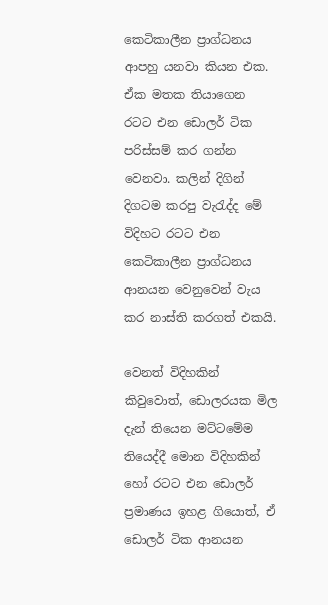කෙටිකාලීන ප්‍රාග්ධනය ආපහු යනවා කියන එක. ඒක මතක තියාගෙන රටට එන ඩොලර් ටික පරිස්සම් කර ගන්න වෙනවා. කලින් දිගින් දිගටම කරපු වැරැද්ද මේ විදිහට රටට එන කෙටිකාලීන ප්‍රාග්ධනය ආනයන වෙනුවෙන් වැය කර නාස්ති කරගත් එකයි.

වෙනත් විදිහකින් කිවුවොත්, ඩොලරයක මිල දැන් තියෙන මට්ටමේම තියෙද්දී මොන විදිහකින් හෝ රටට එන ඩොලර් ප්‍රමාණය ඉහළ ගියොත්, ඒ ඩොලර් ටික ආනයන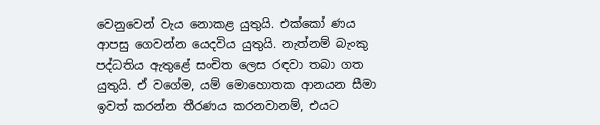වෙනුවෙන් වැය නොකළ යුතුයි. එක්කෝ ණය ආපසු ගෙවන්න යෙදවිය යුතුයි. නැත්නම් බැංකු පද්ධතිය ඇතුළේ සංචිත ලෙස රඳවා තබා ගත යුතුයි. ඒ වගේම, යම් මොහොතක ආනයන සීමා ඉවත් කරන්න තීරණය කරනවානම්, එයට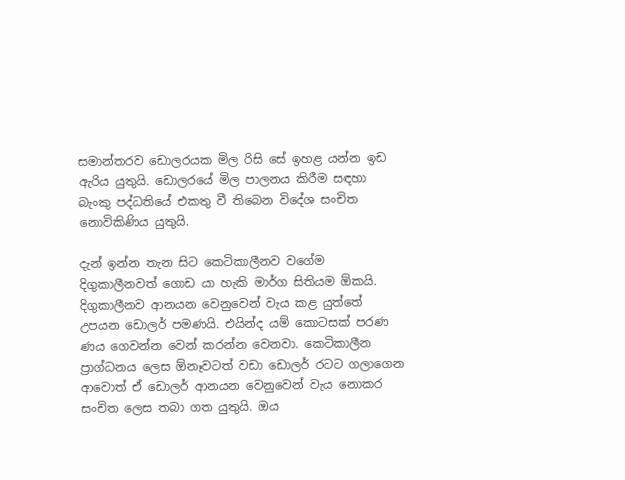සමාන්තරව ඩොලරයක මිල රිසි සේ ඉහළ යන්න ඉඩ ඇරිය යුතුයි. ඩොලරයේ මිල පාලනය කිරීම සඳහා බැංකු පද්ධතියේ එකතු වී තිබෙන විදේශ සංචිත නොවිකිණිය යුතුයි.

දැන් ඉන්න තැන සිට කෙටිකාලීනව වගේම දිගුකාලීනවත් ගොඩ යා හැකි මාර්ග සිතියම ඕකයි. දිගුකාලීනව ආනයන වෙනුවෙන් වැය කළ යුත්තේ උපයන ඩොලර් පමණයි. එයින්ද යම් කොටසක් පරණ ණය ගෙවන්න වෙන් කරන්න වෙනවා. කෙටිකාලීන ප්‍රාග්ධනය ලෙස ඕනෑවටත් වඩා ඩොලර් රටට ගලාගෙන ආවොත් ඒ ඩොලර් ආනයන වෙනුවෙන් වැය නොකර සංචිත ලෙස තබා ගත යුතුයි. ඔය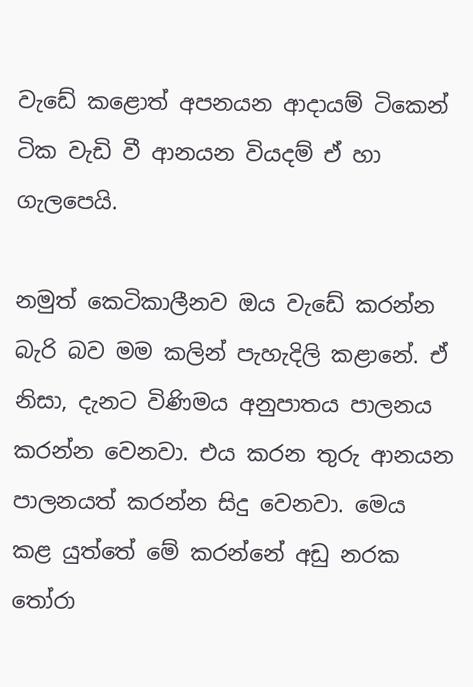වැඩේ කළොත් අපනයන ආදායම් ටිකෙන් ටික වැඩි වී ආනයන වියදම් ඒ හා ගැලපෙයි.

නමුත් කෙටිකාලීනව ඔය වැඩේ කරන්න බැරි බව මම කලින් පැහැදිලි කළානේ. ඒ නිසා, දැනට විණිමය අනුපාතය පාලනය කරන්න වෙනවා. එය කරන තුරු ආනයන පාලනයත් කරන්න සිදු වෙනවා. මෙය කළ යුත්තේ මේ කරන්නේ අඩු නරක තෝරා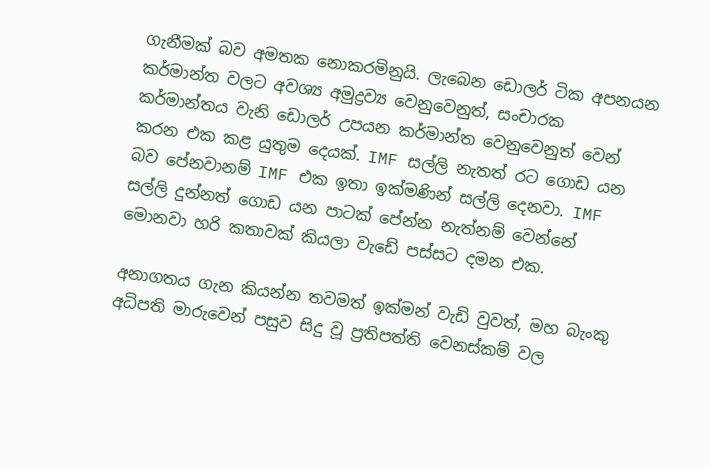ගැනීමක් බව අමතක නොකරමිනුයි. ලැබෙන ඩොලර් ටික අපනයන කර්මාන්ත වලට අවශ්‍ය අමුද්‍රව්‍ය වෙනුවෙනුත්, සංචාරක කර්මාන්තය වැනි ඩොලර් උපයන කර්මාන්ත වෙනුවෙනුත් වෙන් කරන එක කළ යුතුම දෙයක්. IMF සල්ලි නැතත් රට ගොඩ යන බව පේනවානම් IMF එක ඉතා ඉක්මණින් සල්ලි දෙනවා. IMF සල්ලි දුන්නත් ගොඩ යන පාටක් පේන්න නැත්නම් වෙන්නේ මොනවා හරි කතාවක් කියලා වැඩේ පස්සට දමන එක.

අනාගතය ගැන කියන්න තවමත් ඉක්මන් වැඩි වුවත්, මහ බැංකු අධිපති මාරුවෙන් පසුව සිදු වූ ප්‍රතිපත්ති වෙනස්කම් වල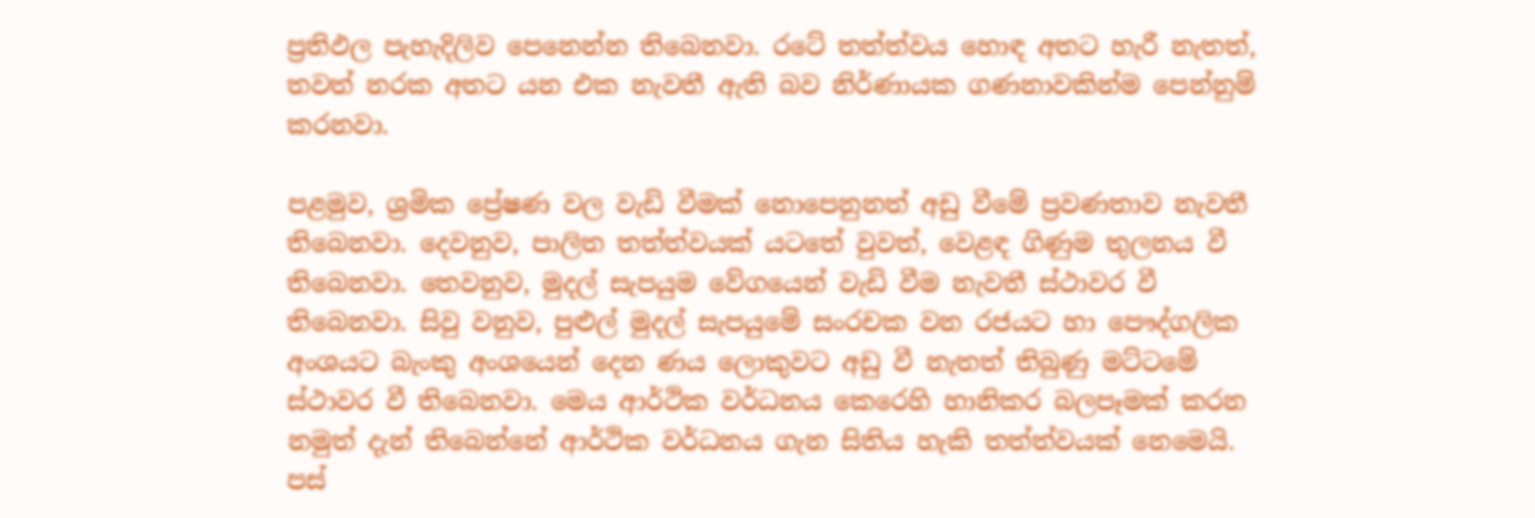ප්‍රතිඵල පැහැදිලිව පෙනෙන්න තිබෙනවා. රටේ තත්ත්වය හොඳ අතට හැරී නැතත්, තවත් නරක අතට යන එක නැවතී ඇති බව නිර්ණායක ගණනාවකින්ම පෙන්නුම් කරනවා.

පළමුව, ශ්‍රමික ප්‍රේෂණ වල වැඩි වීමක් නොපෙනුනත් අඩු වීමේ ප්‍රවණතාව නැවතී තිබෙනවා. දෙවනුව, පාලිත තත්ත්වයක් යටතේ වුවත්, වෙළඳ ගිණුම තුලනය වී තිබෙනවා. තෙවනුව, මුදල් සැපයුම වේගයෙන් වැඩි වීම නැවතී ස්ථාවර වී තිබෙනවා. සිවු වනුව, පුළුල් මුදල් සැපයුමේ සංරචක වන රජයට හා පෞද්ගලික අංශයට බැංකු අංශයෙන් දෙන ණය ලොකුවට අඩු වී නැතත් තිබුණු මට්ටමේ ස්ථාවර වී තිබෙනවා. මෙය ආර්ථික වර්ධනය කෙරෙහි හානිකර බලපෑමක් කරන නමුත් දැන් තිබෙන්නේ ආර්ථික වර්ධනය ගැන සිතිය හැකි තත්ත්වයක් නෙමෙයි. පස්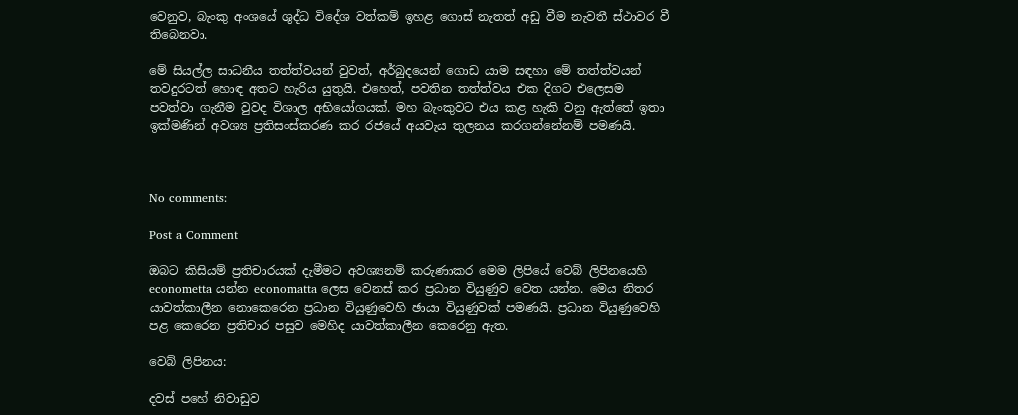වෙනුව, බැංකු අංශයේ ශුද්ධ විදේශ වත්කම් ඉහළ ගොස් නැතත් අඩු වීම නැවතී ස්ථාවර වී තිබෙනවා.

මේ සියල්ල සාධනීය තත්ත්වයන් වුවත්, අර්බුදයෙන් ගොඩ යාම සඳහා මේ තත්ත්වයන් තවදුරටත් හොඳ අතට හැරිය යුතුයි. එහෙත්, පවතින තත්ත්වය එක දිගට එලෙසම පවත්වා ගැනීම වුවද විශාල අභියෝගයක්. මහ බැංකුවට එය කළ හැකි වනු ඇත්තේ ඉතා ඉක්මණින් අවශ්‍ය ප්‍රතිසංස්කරණ කර රජයේ අයවැය තුලනය කරගන්නේනම් පමණයි.



No comments:

Post a Comment

ඔබට කිසියම් ප්‍රතිචාරයක් දැමීමට අවශ්‍යනම් කරුණාකර මෙම ලිපියේ වෙබ් ලිපිනයෙහි econometta යන්න economatta ලෙස වෙනස් කර ප්‍රධාන වියුණුව වෙත යන්න. මෙය නිතර යාවත්කාලීන නොකෙරෙන ප්‍රධාන වියුණුවෙහි ඡායා වියුණුවක් පමණයි. ප්‍රධාන වියුණුවෙහි පළ කෙරෙන ප්‍රතිචාර පසුව මෙහිද යාවත්කාලීන කෙරෙනු ඇත.

වෙබ් ලිපිනය:

දවස් පහේ නිවාඩුව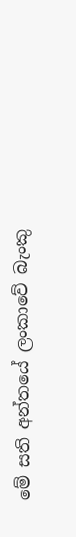මේ සති අන්තයේ ලංකාවේ බැංකු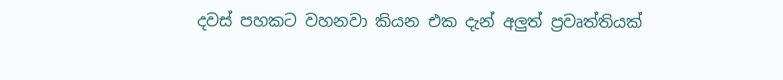දවස් පහකට වහනවා කියන එක දැන් අලුත් ප්‍රවෘත්තියක්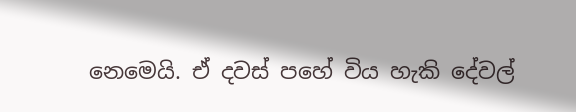නෙමෙයි. ඒ දවස් පහේ විය හැකි දේවල්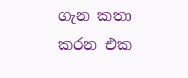ගැන කතා කරන එක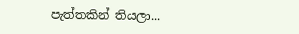පැත්තකින් තියලා...